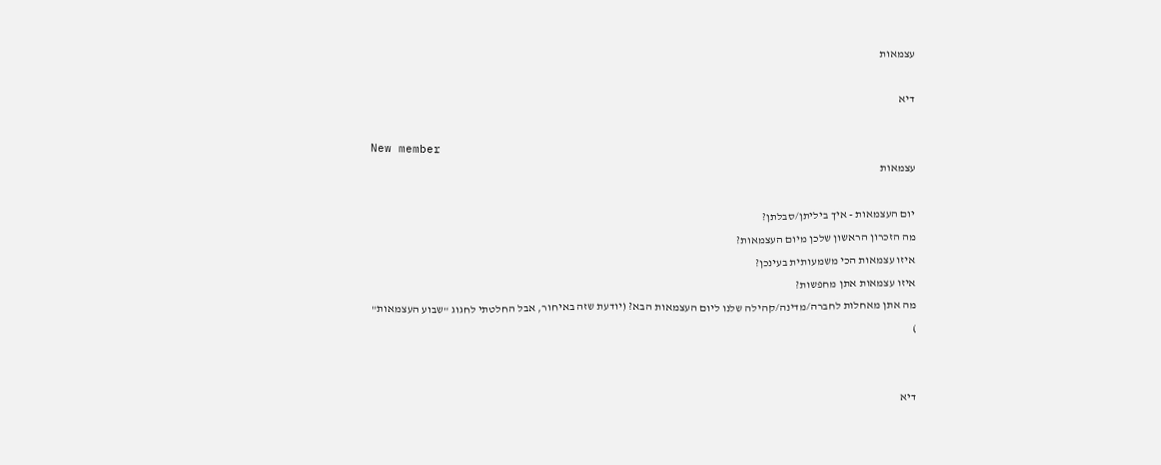עצמאות

דיא

New member
עצמאות

יום העצמאות - איך ביליתן/סבלתן?
מה הזכרון הראשון שלכן מיום העצמאות?
איזו עצמאות הכי משמעותית בעינכן?
איזו עצמאות אתן מחפשות?
מה אתן מאחלות לחברה/מדינה/קהילה שלנו ליום העצמאות הבא? (יודעת שזה באיחור, אבל החלטתי לחגוג "שבוע העצמאות"
)


דיא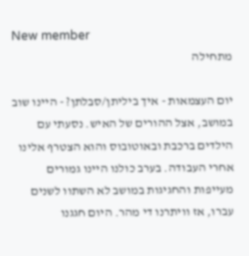New member
מתחילה

יום העצמאות - איך ביליתן/סבלתן? - היינו שוב במושב, אצל ההורים של האיש. נסעתי עם הילדים ברכבת ובאוטובוס והוא הצטרף אלינו אחרי העבודה. בערב כולנו היינו גמורים מעייפות והחגיגות במושב לא השתוו לשנים עברו, אז וויתרנו די מהר. היום חגגנו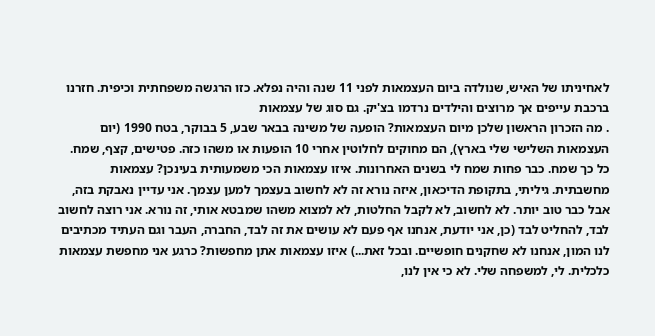לאחיניתו של האיש, שנולדה ביום העצמאות לפני 11 שנה והיה נפלא. כזו הרגשה משפחתית וכיפית. חזרנו ברכבת עייפים אך מרוצים והילדים נרדמו בצ'יק. גם סוג של עצמאות
. מה הזכרון הראשון שלכן מיום העצמאות? הופעה של משינה בבאר שבע, 5 בבוקר, בטח 1990 (יום העצמאות השלישי שלי בארץ), הם מחוקים לחלוטין אחרי 10 הופעות או משהו כזה. פטישים, קצף, שמח. כל כך שמח. כבר פחות שמח לי בשנים האחרונות. איזו עצמאות הכי משמעותית בעינכן? עצמאות מחשבתית. גיליתי, בתקופת הדיכאון, איזה נורא זה לא לחשוב בעצמך למען עצמך. אני עדיין נאבקת בזה, אבל כבר טוב יותר. לא לחשוב, לא לקבל החלטות, לא למצוא משהו שמבטא אותי, זה נורא. אני רוצה לחשוב לבד, להחליט לבד (כן, אני יודעת, אנחנו אף פעם לא עושים את זה לבד, החברה, העבר וגם העתיד מכתיבים לנו המון, אנחנו לא שחקנים חופשיים. ובכל זאת...) איזו עצמאות אתן מחפשות? כרגע אני מחפשת עצמאות כלכלית. לי, למשפחה שלי. לא כי אין לנו,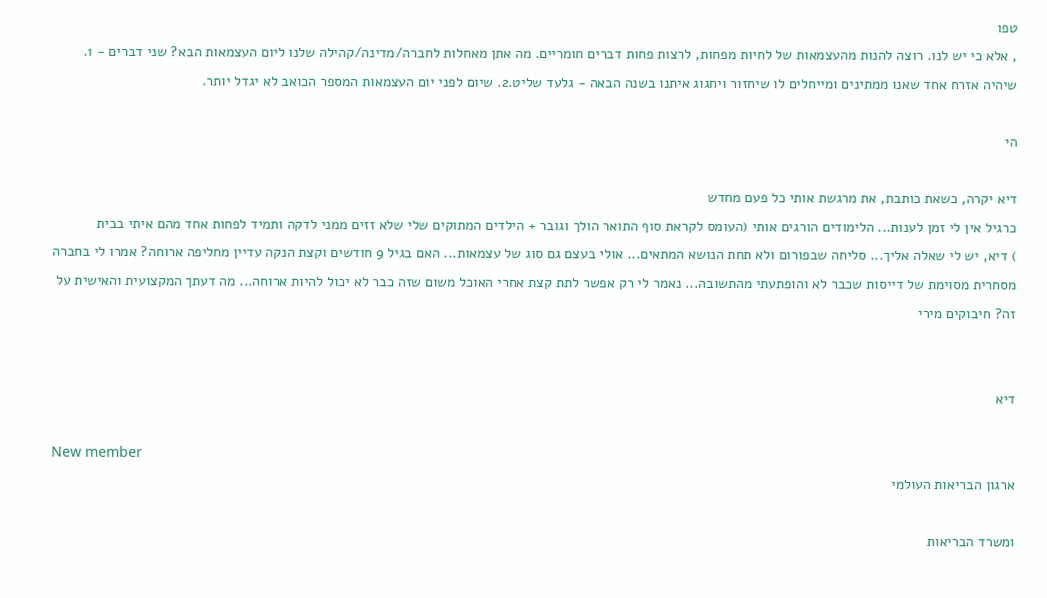טפו
, אלא כי יש לנו. רוצה להנות מהעצמאות של לחיות מפחות, לרצות פחות דברים חומריים. מה אתן מאחלות לחברה/מדינה/קהילה שלנו ליום העצמאות הבא? שני דברים - 1. שיהיה אזרח אחד שאנו ממתינים ומייחלים לו שיחזור ויחגוג איתנו בשנה הבאה - גלעד שליט.2. שיום לפני יום העצמאות המספר הכואב לא יגדל יותר.

הי

דיא יקרה, כשאת כותבת, את מרגשת אותי כל פעם מחדש
כרגיל אין לי זמן לענות... הלימודים הורגים אותי (העומס לקראת סוף התואר הולך וגובר + הילדים המתוקים שלי שלא זזים ממני לדקה ותמיד לפחות אחד מהם איתי בבית
) דיא, יש לי שאלה אליך... סליחה שבפורום ולא תחת הנושא המתאים... אולי בעצם גם סוג של עצמאות... האם בגיל 9 חודשים וקצת הנקה עדיין מחליפה ארוחה? אמרו לי בחברה מסחרית מסוימת של דייסות שכבר לא והופתעתי מהתשובה... נאמר לי רק אפשר לתת קצת אחרי האוכל משום שזה כבר לא יכול להיות ארוחה... מה דעתך המקצועית והאישית על זה? חיבוקים מירי


דיא

New member
ארגון הבריאות העולמי

ומשרד הבריאות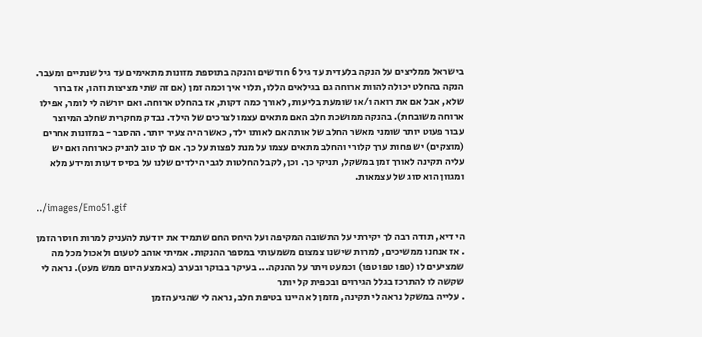בישראל ממליצים על הנקה בלעדית עד גיל 6 חודשים והנקה בתוספת מזונות מתאימים עד גיל שנתיים ומעבר. הנקה בהחלט יכולה להוות ארוחה גם בגילאים הללו, תלוי איך וכמה זמן (אם זה שתי מציצות וזהו, אז ברור שלא, אבל אם את רואה ו/או שומעת בליעות, לאורך כמה דקות, אז בהחלט ארוחה. ואם יורשה לי לומר, אפילו ארוחה משובחת). בהנקה ממושכת חלב האם מתאים עצמו לצרכים של הילד. נבדק מחקרית שחלב המיוצר עבור פעוט יותר שומני מאשר החלב של אותה אם לאותו ילד, כאשר היה צעיר יותר. ההסבר - במזונות אחרים (מוצקים) יש פחות ערך קלורי והחלב מתאים עצמו על מנת לפצות על כך. אם לך טוב להניק כארוחה ואם יש עליה תקינה לאורך זמן במשקל, תניקי כך. וכן, לקבל החלטות לגבי הילדים שלנו על בסיס דעות ומידע מלא ומגוון הוא סוג של עצמאות.

../images/Emo51.gif

הי דיא, תודה רבה לך יקירתי על התשובה המקיפה ועל היחס החם שתמיד את יודעת להעניק למרות חוסר הזמן
. אז אנחנו ממשיכים, למרות שישנו צמצום משמעותי במספר ההנקות. אמיתי אוהב לטעום ולאכול מכל מה שמציעים לו (טפו טפו טפו) וכמעט ויתר על ההנקה... בעיקר בבוקר ובערב (באמצע היום ממש מעט). נראה לי שקשה לו להתרכז בגלל הגירוים ובכפית קל יותר
. עלייה במשקל נראה לי תקינה, מזמן לא היינו בטיפת חלב, נראה לי שהגיע הזמן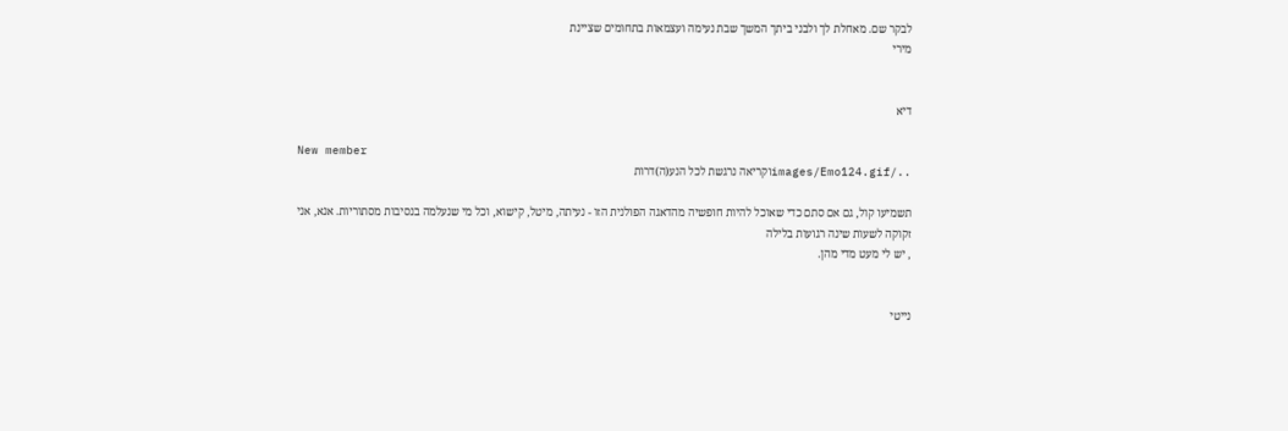לבקר שם. מאחלת לך ולבני ביתך המשך שבת נעימה ועצמאות בתחומים שציינת
מירי


דיא

New member
../images/Emo124.gifוקריאה נרגשת לכל הנע(ה)דרות

תשמיעו קול, גם אם סתם כדי שאוכל להיות חופשיה מהדאגה הפולנית הזו - נעיתה, מיטל, קישוא, וכל מי שנעלמה בנסיבות מסתוריות. אנא, אני זקוקה לשעות שינה רגועות בלילה
, יש לי מעט מדי מהן.


נייטי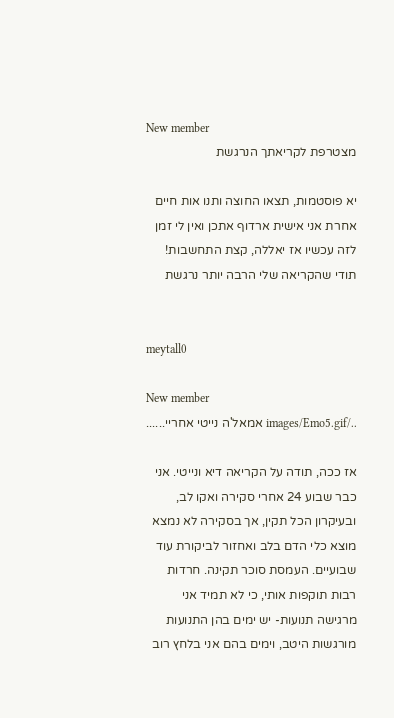New member
מצטרפת לקריאתך הנרגשת

יא פוסטמות, תצאו החוצה ותנו אות חיים אחרת אני אישית ארדוף אתכן ואין לי זמן לזה עכשיו אז יאללה, קצת התחשבות! תודי שהקריאה שלי הרבה יותר נרגשת


meytall0

New member
../images/Emo5.gif אמאל'ה נייטי אחריי......

אז ככה, תודה על הקריאה דיא ונייטי. אני כבר שבוע 24 אחרי סקירה ואקו לב, ובעיקרון הכל תקין, אך בסקירה לא נמצא מוצא כלי הדם בלב ואחזור לביקורת עוד שבועיים. העמסת סוכר תקינה. חרדות רבות תוקפות אותי, כי לא תמיד אני מרגישה תנועות- יש ימים בהן התנועות מורגשות היטב, וימים בהם אני בלחץ רוב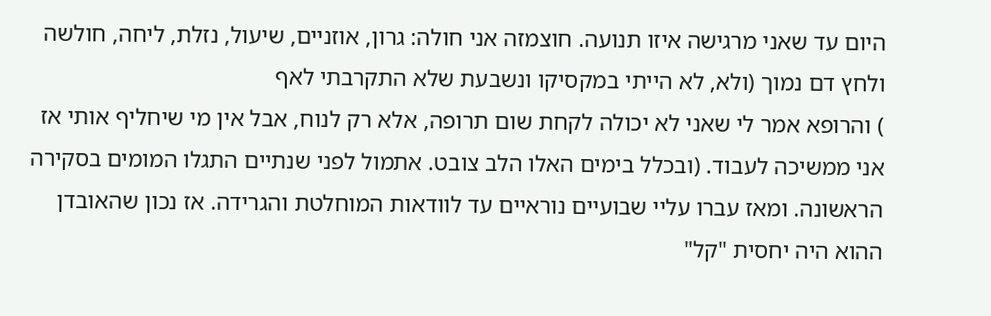היום עד שאני מרגישה איזו תנועה. חוצמזה אני חולה: גרון, אוזניים, שיעול, נזלת, ליחה, חולשה ולחץ דם נמוך (ולא, לא הייתי במקסיקו ונשבעת שלא התקרבתי לאף
) והרופא אמר לי שאני לא יכולה לקחת שום תרופה, אלא רק לנוח, אבל אין מי שיחליף אותי אז אני ממשיכה לעבוד. (ובכלל בימים האלו הלב צובט. אתמול לפני שנתיים התגלו המומים בסקירה הראשונה. ומאז עברו עליי שבועיים נוראיים עד לוודאות המוחלטת והגרידה. אז נכון שהאובדן ההוא היה יחסית "קל"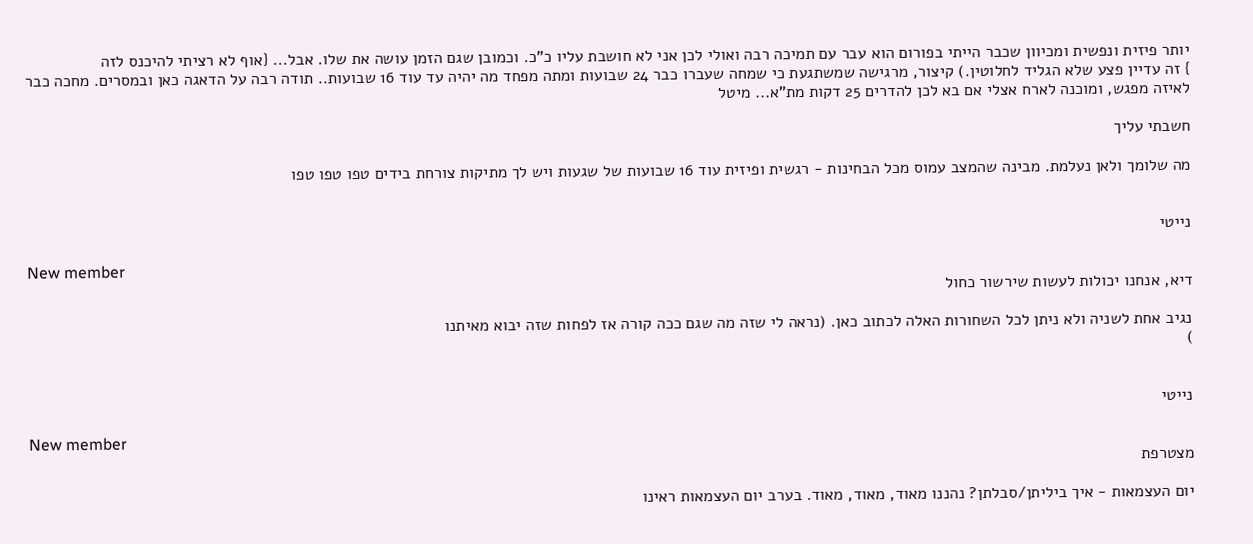יותר פיזית ונפשית ומכיוון שכבר הייתי בפורום הוא עבר עם תמיכה רבה ואולי לכן אני לא חושבת עליו כ"כ. וכמובן שגם הזמן עושה את שלו. אבל... {אוף לא רציתי להיכנס לזה
} זה עדיין פצע שלא הגליד לחלוטין.) קיצור, מרגישה שמשתגעת כי שמחה שעברו כבר 24 שבועות ומתה מפחד מה יהיה עד עוד 16 שבועות.. תודה רבה על הדאגה כאן ובמסרים. מחכה כבר לאיזה מפגש, ומוכנה לארח אצלי אם בא לכן להדרים 25 דקות מת"א... מיטל

חשבתי עליך

מה שלומך ולאן נעלמת. מבינה שהמצב עמוס מכל הבחינות - רגשית ופיזית עוד 16 שבועות של שגעות ויש לך מתיקות צורחת בידים טפו טפו טפו


נייטי

New member
דיא, אנחנו יכולות לעשות שירשור כחול

נגיב אחת לשניה ולא ניתן לכל השחורות האלה לכתוב כאן. (נראה לי שזה מה שגם ככה קורה אז לפחות שזה יבוא מאיתנו
)


נייטי

New member
מצטרפת

יום העצמאות - איך ביליתן/סבלתן? נהננו מאוד, מאוד, מאוד. בערב יום העצמאות ראינו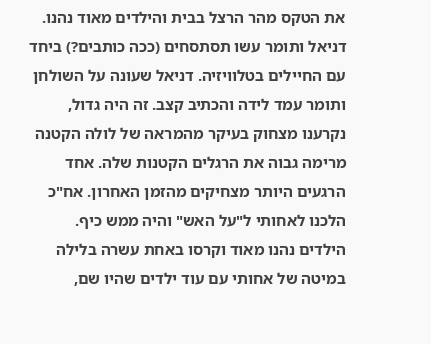את הטקס מהר הרצל בבית והילדים מאוד נהנו. דניאל ותומר עשו תסתסחים (ככה כותבים?) ביחד עם החיילים בטלוויזיה. דניאל שעונה על השולחן ותומר עמד לידה והכתיב קצב. זה היה גדול, נקרענו מצחוק בעיקר מהמראה של לולה הקטנה מרימה גבוה את הרגלים הקטנות שלה. אחד הרגעים היותר מצחיקים מהזמן האחרון. אח"כ הלכנו לאחותי ל"על האש" והיה ממש כיף. הילדים נהנו מאוד וקרסו באחת עשרה בלילה במיטה של אחותי עם עוד ילדים שהיו שם,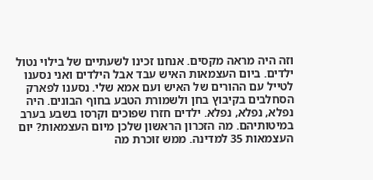וזה היה מראה מקסים. אנחנו זכינו לשעתיים של בילוי נטול ילדים. ביום העצמאות האיש עבד אבל הילדים ואני נסענו לטייל עם ההורים של האיש ועם אמא שלי. נסענו לפארק הסחלבים בקיבוץ בחן ולשמורת הטבע בחוף הבונים. היה נפלא, נפלא, נפלא. ילדים חזרו שפוכים וקרסו בשבע בערב במיטותיהם. מה הזכרון הראשון שלכן מיום העצמאות? יום העצמאות 35 למדינה. ממש זוכרת מה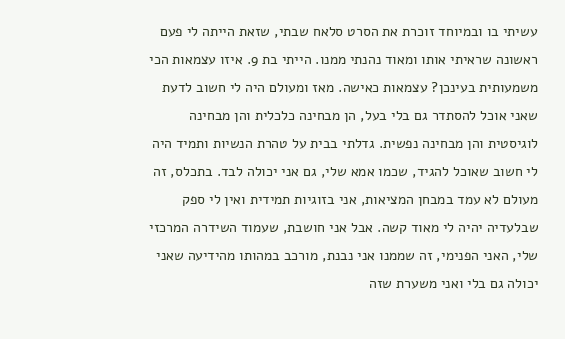עשיתי בו ובמיוחד זוכרת את הסרט סלאח שבתי, שזאת הייתה לי פעם ראשונה שראיתי אותו ומאוד נהנתי ממנו. הייתי בת 9. איזו עצמאות הכי משמעותית בעינכן? עצמאות כאישה. מאז ומעולם היה לי חשוב לדעת שאני אוכל להסתדר גם בלי בעל, הן מבחינה כלכלית והן מבחינה לוגיסטית והן מבחינה נפשית. גדלתי בבית על טהרת הנשיות ותמיד היה לי חשוב שאוכל להגיד, שכמו אמא שלי, גם אני יכולה לבד. בתכלס, זה מעולם לא עמד במבחן המציאות, אני בזוגיות תמידית ואין לי ספק שבלעדיה יהיה לי מאוד קשה. אבל אני חושבת, שעמוד השידרה המרכזי שלי, האני הפנימי, זה שממנו אני נבנת, מורכב במהותו מהידיעה שאני יכולה גם בלי ואני משערת שזה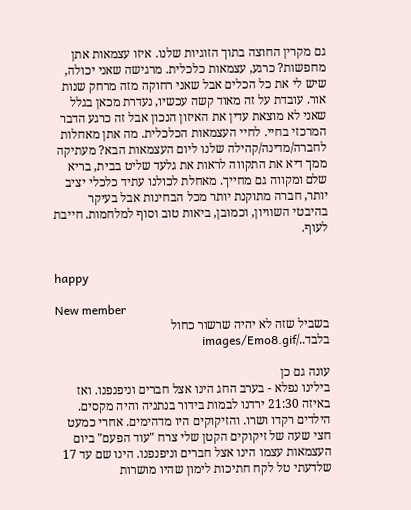גם מקרין החוצה בתוך הזוגיות שלנו. איזו עצמאות אתן מחפשות? כרגע, עצמאות כלכלית. מרגישה שאני יכולה, שיש לי את כל הכלים אבל שאני רחוקה מזה מרחק שנות אור. עובדת על זה מאוד קשה עכשיו, נעדרת מכאן בגלל שאני לא מוצאת עדין את האיזון הנכון אבל זה כרגע הדבר המרכזי בחיי. לחיי העצמאות הכלכלית. מה אתן מאחלות לחברה/מדינה/קהילה שלנו ליום העצמאות הבא? מעתיקה ממך דיא את התקווה לראות את גלעד שליט בבית, בריא שלם ומקווה גם מחייך. מאחלת לכולנו עתיד כלכלי יציב יותר, חברה מתוקנת יותר מכל הבחינות אבל בעיקר בהיבטי השוויון, וכמובן, ביאות טוב וסוף למלחמות. חייבת לעוף.


happy

New member
בשביל שזה לא יהיה שרשור כחול בלבד../images/Emo8.gif

עונה גם כן
בילינו נפלא - בערב החג הינו אצל חברים וניפנפנו. ואז באיזה 21:30 ירדנו לבמות בידור בנתניה והיה מקסים. הילדים רקדו ושרו. והזיקוקים היו מדהימים. אחרי כמעט חצי שעה של זיקוקים הקטן שלי צרח "עוד הפעם" ביום העצמאות עצמו הינו אצל חברים וניפנפנו. הינו שם עד 17 שלדעתי טל לקח חתיכות לימון שהיו מושרות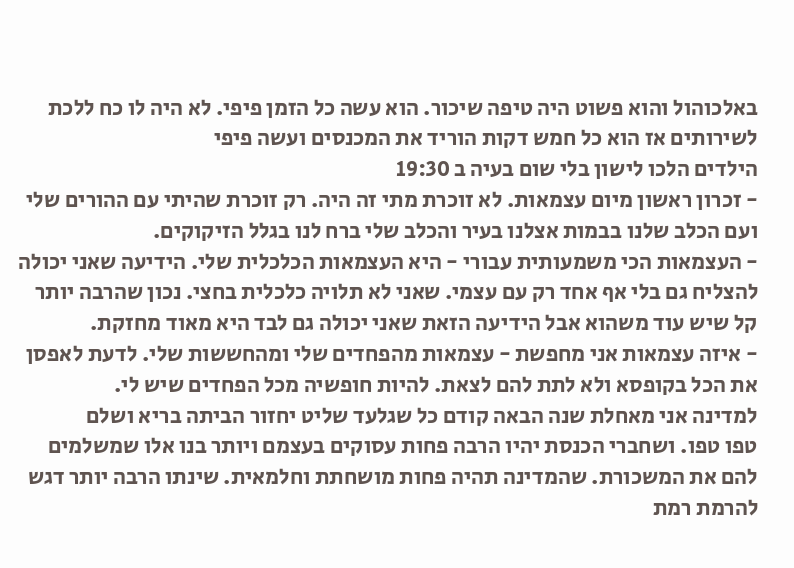באלכוהול והוא פשוט היה טיפה שיכור. הוא עשה כל הזמן פיפי. לא היה לו כח ללכת לשירותים אז הוא כל חמש דקות הוריד את המכנסים ועשה פיפי
הילדים הלכו לישון בלי שום בעיה ב 19:30
- זכרון ראשון מיום עצמאות. לא זוכרת מתי זה היה. רק זוכרת שהיתי עם ההורים שלי ועם הכלב שלנו בבמות אצלנו בעיר והכלב שלי ברח לנו בגלל הזיקוקים.
- העצמאות הכי משמעותית עבורי - היא העצמאות הכלכלית שלי. הידיעה שאני יכולה להצליח גם בלי אף אחד רק עם עצמי. שאני לא תלויה כלכלית בחצי. נכון שהרבה יותר קל שיש עוד משהוא אבל הידיעה הזאת שאני יכולה גם לבד היא מאוד מחזקת.
- איזה עצמאות אני מחפשת - עצמאות מהפחדים שלי ומהחששות שלי. לדעת לאפסן את הכל בקופסא ולא לתת להם לצאת. להיות חופשיה מכל הפחדים שיש לי.
למדינה אני מאחלת שנה הבאה קודם כל שגלעד שליט יחזור הביתה בריא ושלם
טפו טפו. ושחברי הכנסת יהיו הרבה פחות עסוקים בעצמם ויותר בנו אלו שמשלמים להם את המשכורת. שהמדינה תהיה פחות מושחתת וחלמאית. שינתו הרבה יותר דגש להרמת רמת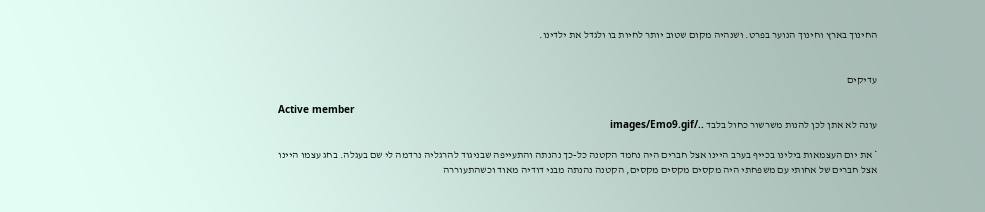החינוך בארץ וחינוך הנוער בפרט. ושנהיה מקום שטוב יותר לחיות בו ולגדל את ילדינו.


עדיקים

Active member
עונה לא אתן לכן להנות משרשור כחול בלבד ../images/Emo9.gif

* את יום העצמאות בילינו בכייף בערב היינו אצל חברים היה נחמד הקטנה כל-כך נהנתה והתעייפה שבניגוד להרגליה נרדמה לי שם בעגלה. בחג עצמו היינו אצל חברים של אחותי עם משפחתי היה מקסים מקסים מקסים, הקטנה נהנתה מבני דודיה מאוד וכשהתעוררה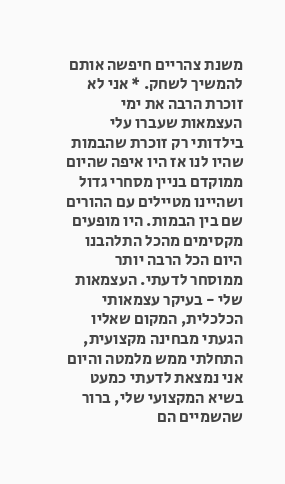משנת צהריים חיפשה אותם להמשיך לשחק. * אני לא זוכרת הרבה את ימי העצמאות שעברו עלי בילדותי רק זוכרת שהבמות שהיו לנו אז היו איפה שהיום ממוקדם בניין מסחרי גדול ושהיינו מטיילים עם ההורים שם בין הבמות. היו מופעים מקסימים מהכל התלהבנו היום הכל הרבה יותר ממוסחר לדעתי. העצמאות שלי - בעיקר עצמאותי הכלכלית, המקום שאליו הגעתי מבחינה מקצועית, התחלתי ממש מלמטה והיום אני נמצאת לדעתי כמעט בשיא המקצועי שלי, ברור שהשמיים הם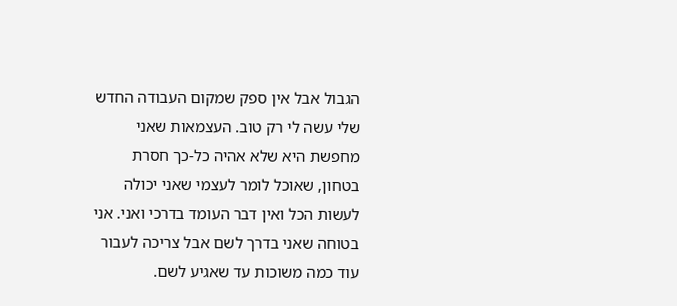הגבול אבל אין ספק שמקום העבודה החדש שלי עשה לי רק טוב. העצמאות שאני מחפשת היא שלא אהיה כל-כך חסרת בטחון, שאוכל לומר לעצמי שאני יכולה לעשות הכל ואין דבר העומד בדרכי ואני. אני בטוחה שאני בדרך לשם אבל צריכה לעבור עוד כמה משוכות עד שאגיע לשם.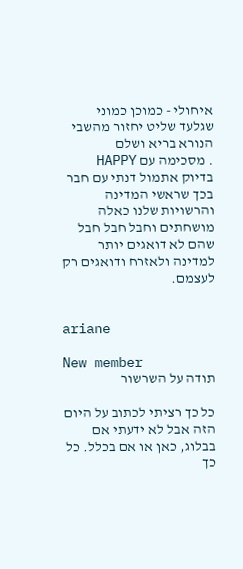איחולי - כמוכן כמוני שגלעד שליט יחזור מהשבי הנורא בריא ושלם
. מסכימה עם HAPPY בדיוק אתמול דנתי עם חבר בכך שראשי המדינה והרשויות שלנו כאלה מושחתים וחבל חבל חבל שהם לא דואגים יותר למדינה ולאזרח ודואגים רק לעצמם.


ariane

New member
תודה על השרשור

כל כך רציתי לכתוב על היום הזה אבל לא ידעתי אם בבלוג, כאן או אם בכלל. כל כך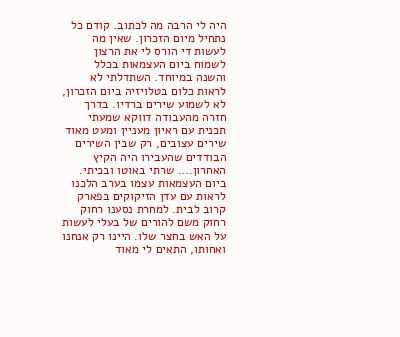היה לי הרבה מה לכתוב. קודם כל נתחיל מיום הזכרון. שאין מה לעשות די הורס לי את הרצון לשמוח ביום העצמאות בכלל והשנה במיוחד. השתדלתי לא לראות כלום בטלויזיה ביום הזכרון, לא לשמוע שירים ברדיו. בדרך חזרה מהעבודה דווקא שמעתי תכנית עם ראיון מעניין ומעט מאוד שירים עצובים, רק שבין השירים הבודדים שהעבירו היה הקיץ האחרון.... שרתי באוטו ובכיתי. ביום העצמאות עצמו בערב הלכנו לראות עם עדן הזיקוקים בפארק קרוב לבית. למחרת נסענו רחוק רחוק משם להורים של בעלי לעשות על האש בחצר שלו. היינו רק אנחנו ואחותו, התאים לי מאוד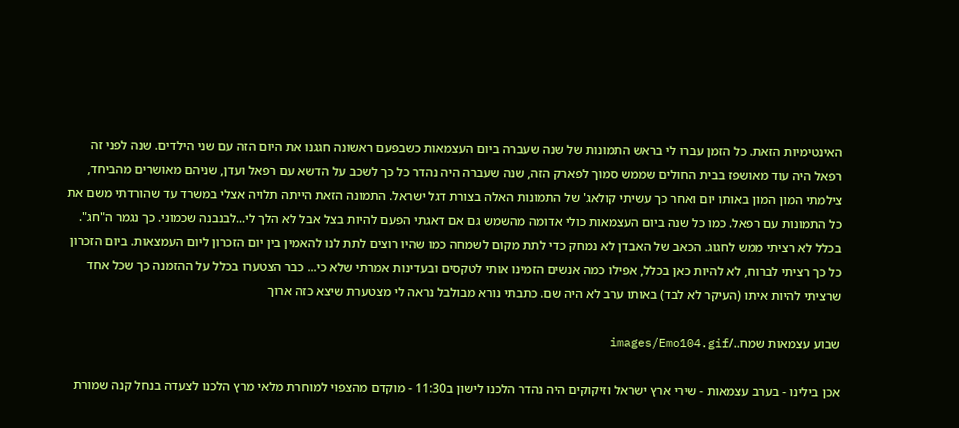האינטימיות הזאת. כל הזמן עברו לי בראש התמונות של שנה שעברה ביום העצמאות כשבפעם ראשונה חגגנו את היום הזה עם שני הילדים. שנה לפני זה רפאל היה עוד מאושפז בבית החולים שממש סמוך לפארק הזה, שנה שעברה היה נהדר כל כך לשכב על הדשא עם רפאל ועדן, שניהם מאושרים מהביחד, צילמתי המון המון באותו יום ואחר כך עשיתי קולאג' של התמונות האלה בצורת דגל ישראל. התמונה הזאת הייתה תלויה אצלי במשרד עד שהורדתי משם את כל התמונות עם רפאל. כמו כל שנה ביום העצמאות כולי אדומה מהשמש גם אם דאגתי הפעם להיות בצל אבל לא הלך לי...לבנבנה שכמוני. כך נגמר ה"חג". בכלל לא רציתי ממש לחגוג. הכאב של האבדן לא נמחק כדי לתת מקום לשמחה כמו שהיו רוצים לתת לנו להאמין בין יום הזכרון ליום העמצאות. ביום הזכרון כל כך רציתי לברוח, לא להיות כאן בכלל, אפילו כמה אנשים הזמינו אותי לטקסים ובעדינות אמרתי שלא כי... כבר הצטערו בכלל על ההזמנה כך שכל אחד שרציתי להיות איתו (העיקר לא לבד) באותו ערב לא היה שם. כתבתי נורא מבולבל נראה לי מצטערת שיצא כזה ארוך

שבוע עצמאות שמח../images/Emo104.gif

אכן בילינו - בערב עצמאות - שירי ארץ ישראל וזיקוקים היה נהדר הלכנו לישון ב11:30 - מוקדם מהצפוי למוחרת מלאי מרץ הלכנו לצעדה בנחל קנה שמורת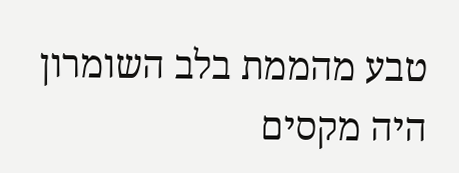טבע מהממת בלב השומרון היה מקסים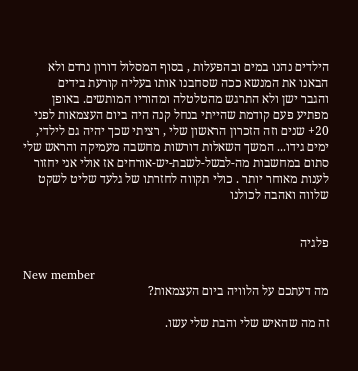הילדים נהנו במים ובהפעלות , בסוף המסלול דורון נרדם ולא הבאנו את המנשא ככה שסחבנו אותו בעליה קורעת בידים
והגבר ישן ולא התרגש מהטלטלה ומהוריו המותשים. באופן מפתיע פעם קודמת שהייתי בנחל קנה היה ביום העצמאות לפני 20+ שנים וזה הזכרון הראשון שלי , רציתי שכך יהיה גם לילדי, ימים גידו... המשך השאלות דורשות מחשבה מעמיקה והראש שלי סתום במחשבות מה-לבשל-לשבת-יש-אורחים אז אולי אני יחזור לענות מאוחר יותר . כולי תקווה לחזרתו של גלעד שליט לשקט שלווה ואהבה לכולנו


פלגיה

New member
מה דעתכם על הלוויה ביום העצמאות?

זה מה שהאיש שלי והבת שלי עשו.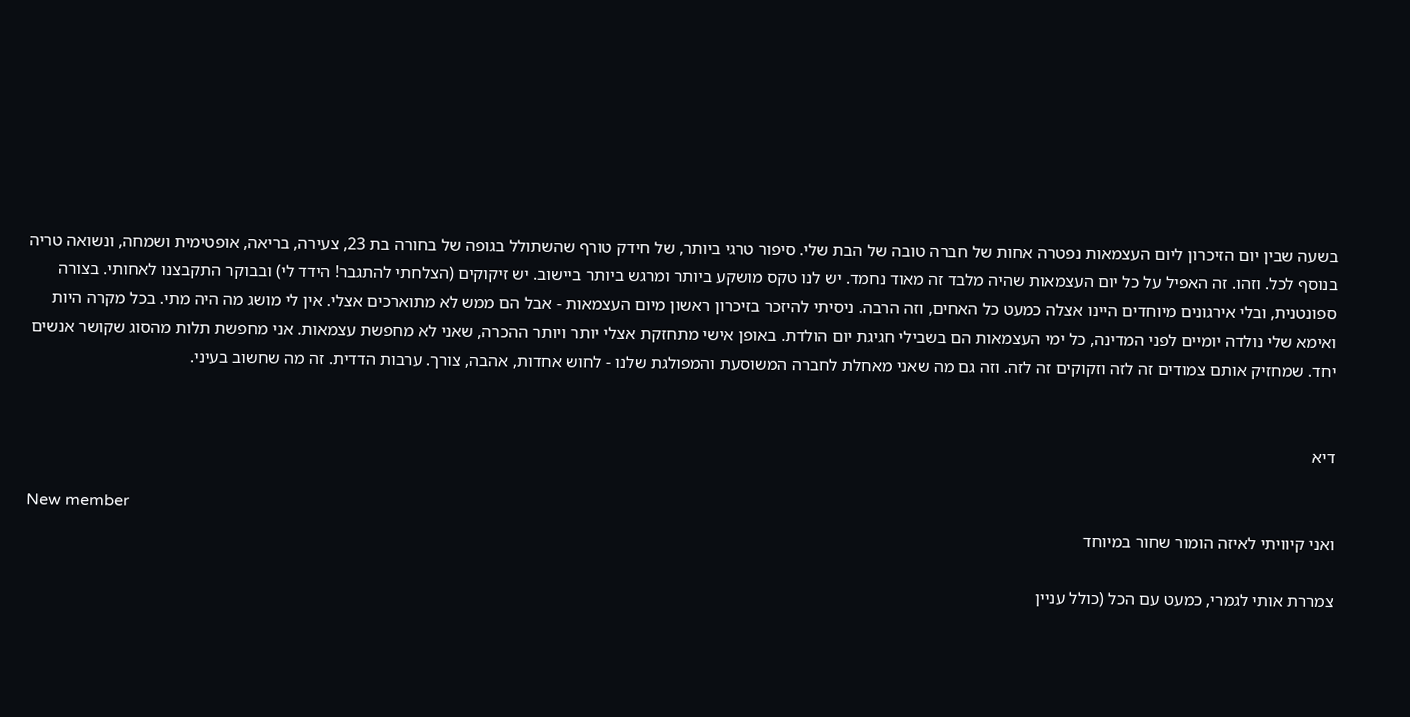בשעה שבין יום הזיכרון ליום העצמאות נפטרה אחות של חברה טובה של הבת שלי. סיפור טרגי ביותר, של חידק טורף שהשתולל בגופה של בחורה בת 23, צעירה, בריאה, אופטימית ושמחה, ונשואה טריה בנוסף לכל. וזהו. זה האפיל על כל יום העצמאות שהיה מלבד זה מאוד נחמד. יש לנו טקס מושקע ביותר ומרגש ביותר ביישוב. יש זיקוקים (הצלחתי להתגבר! הידד לי) ובבוקר התקבצנו לאחותי. בצורה ספונטנית, ובלי אירגונים מיוחדים היינו אצלה כמעט כל האחים, וזה הרבה. ניסיתי להיזכר בזיכרון ראשון מיום העצמאות - אבל הם ממש לא מתוארכים אצלי. אין לי מושג מה היה מתי. בכל מקרה היות ואימא שלי נולדה יומיים לפני המדינה, כל ימי העצמאות הם בשבילי חגיגת יום הולדת. באופן אישי מתחזקת אצלי יותר ויותר ההכרה, שאני לא מחפשת עצמאות. אני מחפשת תלות מהסוג שקושר אנשים יחד. שמחזיק אותם צמודים זה לזה וזקוקים זה לזה. וזה גם מה שאני מאחלת לחברה המשוסעת והמפולגת שלנו - לחוש אחדות, אהבה, צורך. ערבות הדדית. זה מה שחשוב בעיני.


דיא

New member
ואני קיוויתי לאיזה הומור שחור במיוחד

צמררת אותי לגמרי, כמעט עם הכל (כולל עניין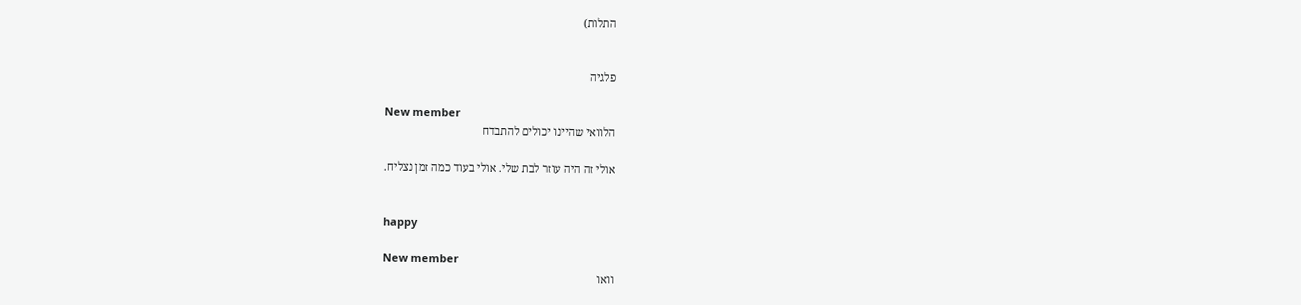התלות)


פלגיה

New member
הלוואי שהיינו יכולים להתבדח

אולי זה היה עוזר לבת שלי. אולי בעוד כמה זמן נצליח.


happy

New member
וואו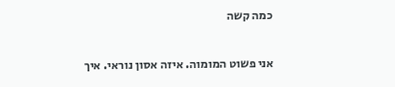כמה קשה

אני פשוט המומוה. איזה אסון נוראי. איך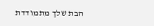הבת שלך מתמודדת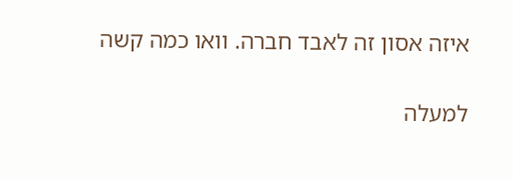איזה אסון זה לאבד חברה. וואו כמה קשה

למעלה